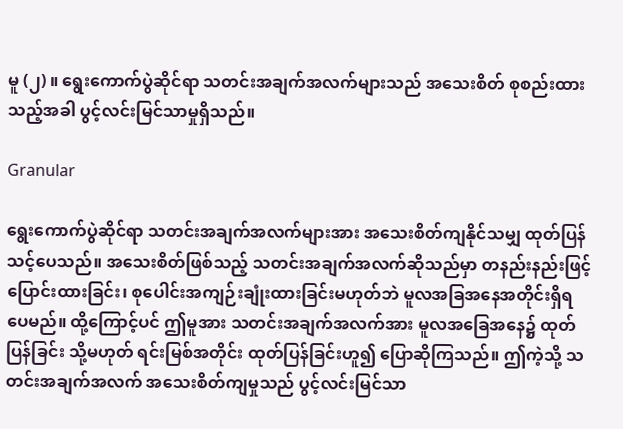မူ (၂) ။ ရွေးကောက်ပွဲဆိုင်ရာ သတင်းအချက်အလက်များသည် အသေးစိတ် စုစည်းထားသည့်အခါ ပွင့်လင်းမြင်သာမှုရှိသည်။

Granular

ရွေးကောက်ပွဲဆိုင်ရာ သတင်းအချက်အလက်များအား အသေးစိတ်ကျနိုင်သမျှ ထုတ်ပြန်သင့်ပေသည်။ အသေးစိတ်ဖြစ်သည့် သတင်းအချက်အလက်ဆိုသည်မှာ တနည်းနည်းဖြင့် ပြောင်းထားခြင်း၊ စုပေါင်းအကျဉ်းချုံးထားခြင်းမဟုတ်ဘဲ မူလအခြအနေအတိုင်းရှိရပေမည်။ ထို့ကြောင့်ပင် ဤမူအား သတင်းအချက်အလက်အား မူလအခြေအနေ၌ ထုတ်ပြန်ခြင်း သို့မဟုတ် ရင်းမြစ်အတိုင်း ထုတ်ပြန်ခြင်းဟူ၍ ပြောဆိုကြသည်။ ဤကဲ့သို့ သတင်းအချက်အလက် အသေးစိတ်ကျမှုသည် ပွင့်လင်းမြင်သာ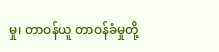မှု၊ တာဝန်ယူ တာဝန်ခံမှုတို့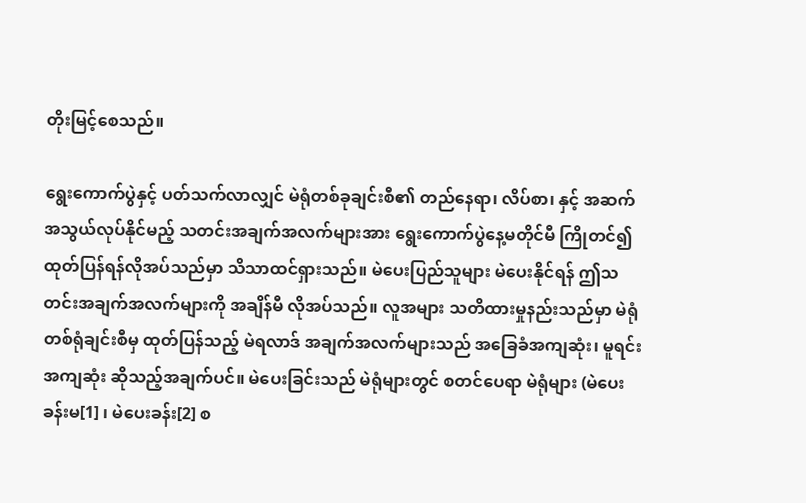တိုးမြင့်စေသည်။

ရွေးကောက်ပွဲနှင့် ပတ်သက်လာလျှင် မဲရုံတစ်ခုချင်းစီ၏ တည်နေရာ၊ လိပ်စာ၊ နှင့် အဆက်အသွယ်လုပ်နိုင်မည့် သတင်းအချက်အလက်များအား ရွေးကောက်ပွဲနေ့မတိုင်မီ ကြိုတင်၍ ထုတ်ပြန်ရန်လိုအပ်သည်မှာ သိသာထင်ရှားသည်။ မဲပေးပြည်သူများ မဲပေးနိုင်ရန် ဤသတင်းအချက်အလက်များကို အချိန်မီ လိုအပ်သည်။ လူအများ သတိထားမှုနည်းသည်မှာ မဲရုံတစ်ရုံချင်းစီမှ ထုတ်ပြန်သည့် မဲရလာဒ် အချက်အလက်များသည် အခြေခံအကျဆုံး၊ မူရင်းအကျဆုံး ဆိုသည့်အချက်ပင်။ မဲပေးခြင်းသည် မဲရုံများတွင် စတင်ပေရာ မဲရုံများ (မဲပေးခန်းမ[1] ၊ မဲပေးခန်း[2] စ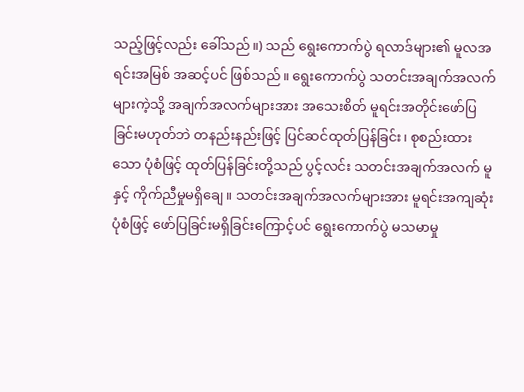သည့်ဖြင့်လည်း ခေါ်သည်။) သည် ရွေးကောက်ပွဲ ရလာဒ်များ၏ မူလအရင်းအမြစ် အဆင့်ပင် ဖြစ်သည်။ ရွေးကောက်ပွဲ သတင်းအချက်အလက်များကဲ့သို့ အချက်အလက်များအား အသေးစိတ် မူရင်းအတိုင်းဖော်ပြခြင်းမဟုတ်ဘဲ တနည်းနည်းဖြင့် ပြင်ဆင်ထုတ်ပြန်ခြင်း၊ စုစည်းထားသော ပုံစံဖြင့် ထုတ်ပြန်ခြင်းတို့သည် ပွင့်လင်း သတင်းအချက်အလက် မူနှင့် ကိုက်ညီမှုမရှိချေ။ သတင်းအချက်အလက်များအား မူရင်းအကျဆုံး ပုံစံဖြင့် ဖော်ပြခြင်းမရှိခြင်းကြောင့်ပင် ရွေးကောက်ပွဲ မသမာမှု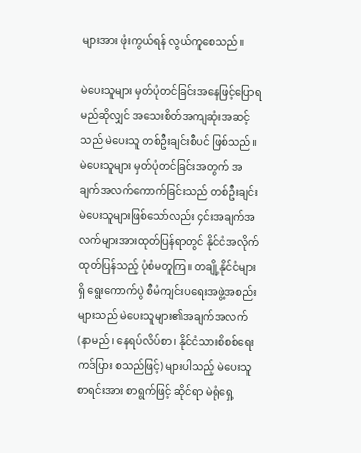များအား ဖုံးကွယ်ရန် လွယ်ကူစေသည်။

မဲပေးသူများ မှတ်ပုံတင်ခြင်းအနေဖြင့်ပြောရမည်ဆိုလျှင် အသေးစိတ်အကျဆုံးအဆင့်သည် မဲပေးသူ တစ်ဦးချင်းစီပင် ဖြစ်သည်။ မဲပေးသူများ မှတ်ပုံတင်ခြင်းအတွက် အချက်အလက်ကောက်ခြင်းသည် တစ်ဦးချင်း မဲပေးသူများဖြစ်သော်လည်း ၄င်းအချက်အလက်များအားထုတ်ပြန်ရာတွင် နိုင်ငံအလိုက် ထုတ်ပြန်သည့် ပုံစံမတူကြ။ တချို့နိုင်ငံများရှိ ရွေးကောက်ပွဲ စီမံကျင်းပရေးအဖွဲ့အစည်းများသည် မဲပေးသူများ၏အချက်အလက် (နာမည်၊ နေရပ်လိပ်စာ၊ နိုင်ငံသားစိစစ်ရေးကဒ်ပြား စသည်ဖြင့်) များပါသည့် မဲပေးသူစာရင်းအား စာရွက်ဖြင့် ဆိုင်ရာ မဲရုံရှေ့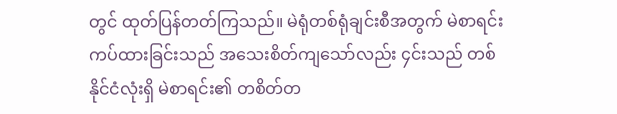တွင် ထုတ်ပြန်တတ်ကြသည်။ မဲရုံတစ်ရုံချင်းစီအတွက် မဲစာရင်းကပ်ထားခြင်းသည် အသေးစိတ်ကျသော်လည်း ၄င်းသည် တစ်နိုင်ငံလုံးရှိ မဲစာရင်း၏ တစိတ်တ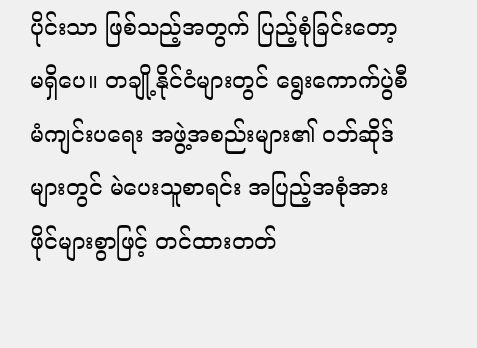ပိုင်းသာ ဖြစ်သည့်အတွက် ပြည့်စုံခြင်းတော့မရှိပေ။ တချို့နိုင်ငံများတွင် ရွေးကောက်ပွဲစီမံကျင်းပရေး အဖွဲ့အစည်းများ၏ ဝဘ်ဆိုဒ်များတွင် မဲပေးသူစာရင်း အပြည့်အစုံအား ဖိုင်များစွာဖြင့် တင်ထားတတ်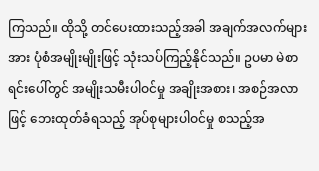ကြသည်။ ထိုသို့ တင်ပေးထားသည့်အခါ အချက်အလက်များအား ပုံစံအမျိုးမျိုးဖြင့် သုံးသပ်ကြည့်နိုင်သည်။ ဥပမာ မဲစာရင်းပေါ်တွင် အမျိုးသမီးပါဝင်မှု အချိုးအစား၊ အစဉ်အလာဖြင့် ဘေးထုတ်ခံရသည့် အုပ်စုများပါဝင်မှု စသည့်အ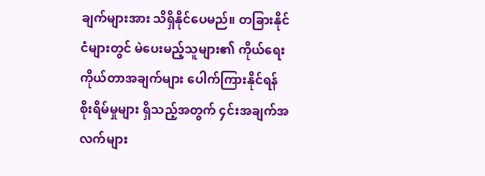ချက်များအား သိရှိနိုင်ပေမည်။ တခြားနိုင်ငံများတွင် မဲပေးမည့်သူများ၏ ကိုယ်ရေးကိုယ်တာအချက်များ ပေါက်ကြားနိုင်ရန် စိုးရိမ်မှုများ ရှိသည့်အတွက် ၄င်းအချက်အလက်များ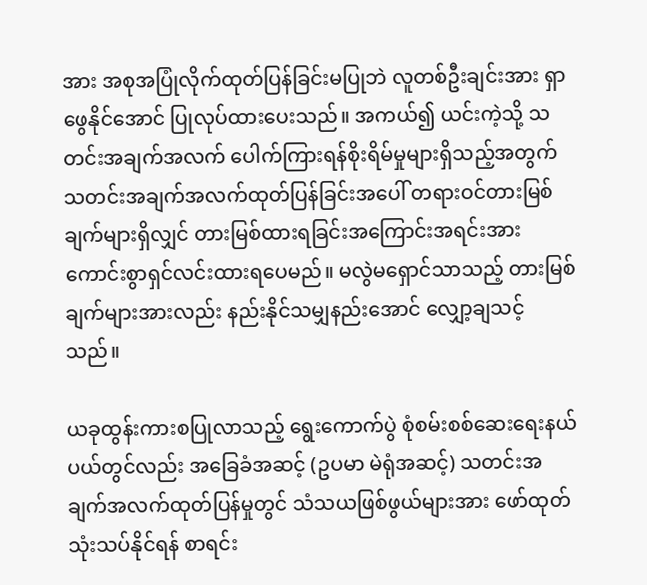အား အစုအပြုံလိုက်ထုတ်ပြန်ခြင်းမပြုဘဲ လူတစ်ဦးချင်းအား ရှာဖွေနိုင်အောင် ပြုလုပ်ထားပေးသည်။ အကယ်၍ ယင်းကဲ့သို့ သတင်းအချက်အလက် ပေါက်ကြားရန်စိုးရိမ်မှုများရှိသည့်အတွက် သတင်းအချက်အလက်ထုတ်ပြန်ခြင်းအပေါ် တရားဝင်တားမြစ်ချက်များရှိလျှင် တားမြစ်ထားရခြင်းအကြောင်းအရင်းအား ကောင်းစွာရှင်လင်းထားရပေမည်။ မလွဲမရှောင်သာသည့် တားမြစ်ချက်များအားလည်း နည်းနိုင်သမျှနည်းအောင် လျှော့ချသင့်သည်။

ယခုထွန်းကားစပြုလာသည့် ရွေးကောက်ပွဲ စုံစမ်းစစ်ဆေးရေးနယ်ပယ်တွင်လည်း အခြေခံအဆင့် (ဥပမာ မဲရုံအဆင့်) သတင်းအချက်အလက်ထုတ်ပြန်မှုတွင် သံသယဖြစ်ဖွယ်များအား ဖော်ထုတ် သုံးသပ်နိုင်ရန် စာရင်း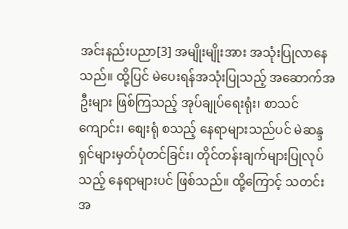အင်းနည်းပညာ[3] အမျိုးမျိုးအား အသုံးပြုလာနေသည်။ ထို့ပြင် မဲပေးရန်အသုံးပြုသည့် အဆောက်အဦးများ ဖြစ်ကြသည့် အုပ်ချုပ်ရေးရုံး၊ စာသင်ကျောင်း၊ စျေးရုံ စသည့် နေရာများသည်ပင် မဲဆန္ဒရှင်များမှတ်ပုံတင်ခြင်း၊ တိုင်တန်းချက်များပြုလုပ်သည့် နေရာများပင် ဖြစ်သည်။ ထို့ကြောင့် သတင်းအ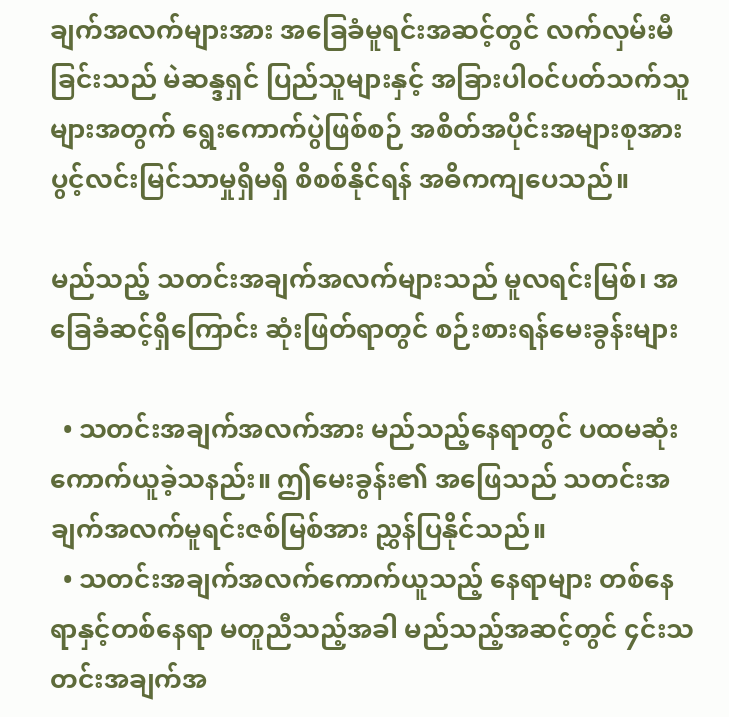ချက်အလက်များအား အခြေခံမူရင်းအဆင့်တွင် လက်လှမ်းမီခြင်းသည် မဲဆန္ဒရှင် ပြည်သူများနှင့် အခြားပါဝင်ပတ်သက်သူများအတွက် ရွေးကောက်ပွဲဖြစ်စဉ် အစိတ်အပိုင်းအများစုအား ပွင့်လင်းမြင်သာမှုရှိမရှိ စိစစ်နိုင်ရန် အဓိကကျပေသည်။

မည်သည့် သတင်းအချက်အလက်များသည် မူလရင်းမြစ်၊ အခြေခံဆင့်ရှိကြောင်း ဆုံးဖြတ်ရာတွင် စဉ်းစားရန်မေးခွန်းများ

  • သတင်းအချက်အလက်အား မည်သည့်နေရာတွင် ပထမဆုံးကောက်ယူခဲ့သနည်း။ ဤမေးခွန်း၏ အဖြေသည် သတင်းအချက်အလက်မူရင်းဇစ်မြစ်အား ညွှန်ပြနိုင်သည်။
  • သတင်းအချက်အလက်ကောက်ယူသည့် နေရာများ တစ်နေရာနှင့်တစ်နေရာ မတူညီသည့်အခါ မည်သည့်အဆင့်တွင် ၄င်းသတင်းအချက်အ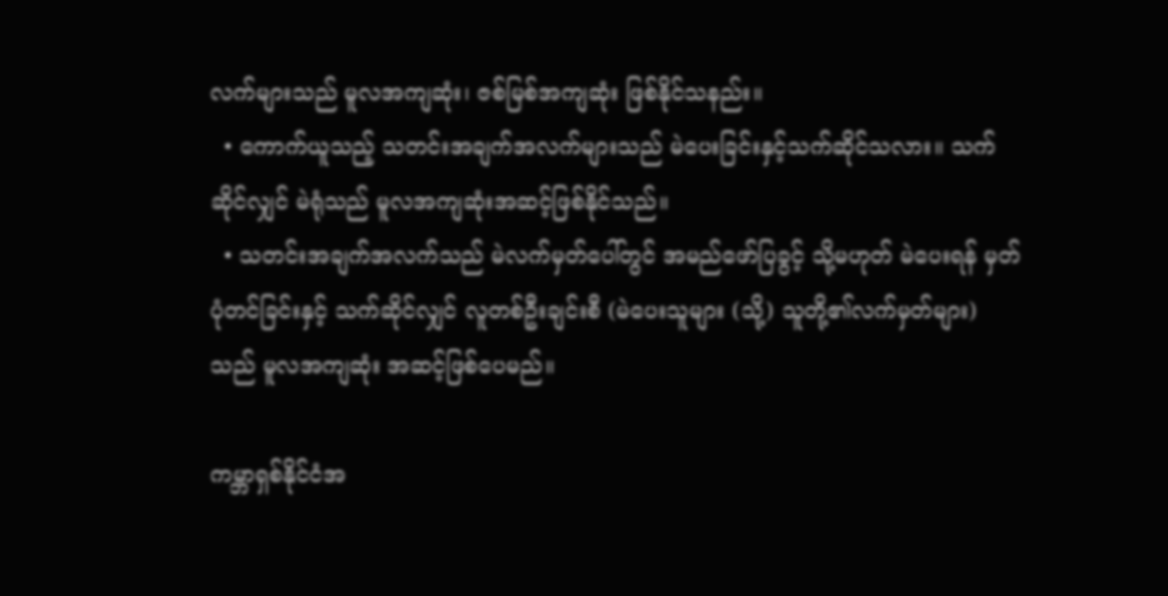လက်များသည် မူလအကျဆုံး၊ ဇစ်မြစ်အကျဆုံး ဖြစ်နိုင်သနည်း။
  • ကောက်ယူသည့် သတင်းအချက်အလက်များသည် မဲပေးခြင်းနှင့်သက်ဆိုင်သလား။ သက်ဆိုင်လျှင် မဲရုံသည် မူလအကျဆုံးအဆင့်ဖြစ်နိုင်သည်။
  • သတင်းအချက်အလက်သည် မဲလက်မှတ်ပေါ်တွင် အမည်ဖော်ပြခွင့် သို့မဟုတ် မဲပေးရန် မှတ်ပုံတင်ခြင်းနှင့် သက်ဆိုင်လျှင် လူတစ်ဦးချင်းစီ (မဲပေးသူများ (သို့) သူတို့၏လက်မှတ်များ) သည် မူလအကျဆုံး အဆင့်ဖြစ်ပေမည်။

ကမ္ဘာရှစ်နိုင်ငံအ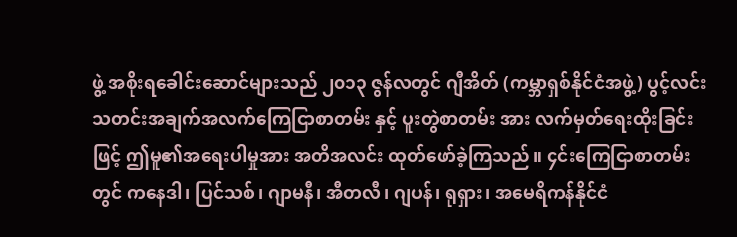ဖွဲ့ အစိုးရခေါင်းဆောင်များသည် ၂၀၁၃ ဇွန်လတွင် ဂျီအိတ် (ကမ္ဘာရှစ်နိုင်ငံအဖွဲ့) ပွင့်လင်းသတင်းအချက်အလက်ကြေငြာစာတမ်း နှင့် ပူးတွဲစာတမ်း အား လက်မှတ်ရေးထိုးခြင်းဖြင့် ဤမူ၏အရေးပါမှုအား အတိအလင်း ထုတ်ဖော်ခဲ့ကြသည်။ ၄င်းကြေငြာစာတမ်းတွင် ကနေဒါ၊ ပြင်သစ်၊ ဂျာမနီ၊ အီတလီ၊ ဂျပန်၊ ရုရှား၊ အမေရိကန်နိုင်ငံ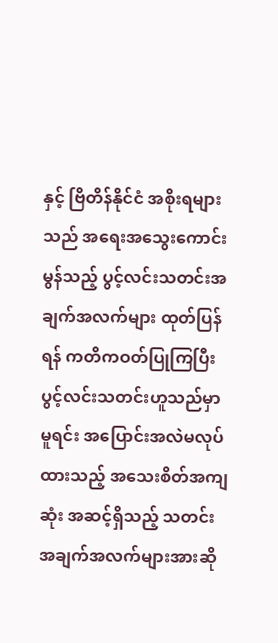နှင့် ဗြိတိန်နိုင်ငံ အစိုးရများသည် အရေးအသွေးကောင်းမွန်သည့် ပွင့်လင်းသတင်းအချက်အလက်များ ထုတ်ပြန်ရန် ကတိကဝတ်ပြုကြပြီး ပွင့်လင်းသတင်းဟူသည်မှာ မူရင်း အပြောင်းအလဲမလုပ်ထားသည့် အသေးစိတ်အကျဆုံး အဆင့်ရှိသည့် သတင်းအချက်အလက်များအားဆို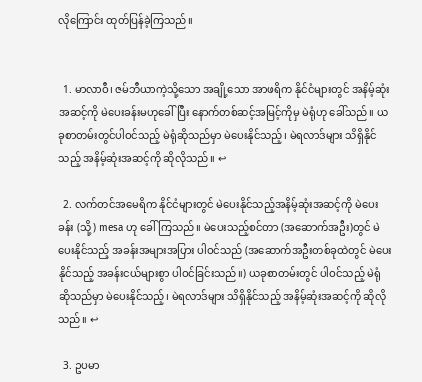လိုကြောင်း ထုတ်ပြန်ခဲ့ကြသည်။


  1. မာလာဝီ၊ ဇမ်ဘီယာကဲ့သို့သော အချို့သော အာဖရိက နိုင်ငံများတွင် အနိမ့်ဆုံး အဆင့်ကို မဲပေးခန်းမဟုခေါ်ပြီး နောက်တစ်ဆင့်အမြင့်ကိုမှ မဲရုံဟု ခေါ်သည်။ ယခုစာတမ်းတွင်ပါဝင်သည့် မဲရုံဆိုသည်မှာ မဲပေးနိုင်သည့်၊ မဲရလာဒ်များ သိရှိနိုင်သည့် အနိမ့်ဆုံးအဆင့်ကို ဆိုလိုသည်။ ↩

  2. လက်တင်အမေရိက နိုင်ငံများတွင် မဲပေးနိုင်သည့်အနိမ့်ဆုံးအဆင့်ကို မဲပေးခန်း (သို့) mesa ဟု ခေါ်ကြသည်။ မဲပေးသည့်စင်တာ (အဆောက်အဦး)တွင် မဲပေးနိုင်သည့် အခန်းအများအပြား ပါဝင်သည် (အဆောက်အဦးတစ်ခုထဲတွင် မဲပေးနိုင်သည့် အခန်းငယ်များစွာ ပါဝင်ခြင်းသည်။) ယခုစာတမ်းတွင် ပါဝင်သည့် မဲရုံဆိုသည်မှာ မဲပေးနိုင်သည့်၊ မဲရလာဒ်များ သိရှိနိုင်သည့် အနိမ့်ဆုံးအဆင့်ကို ဆိုလိုသည်။ ↩

  3. ဥပမာ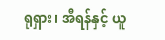ရုရှား၊ အီရန်နှင့် ယူ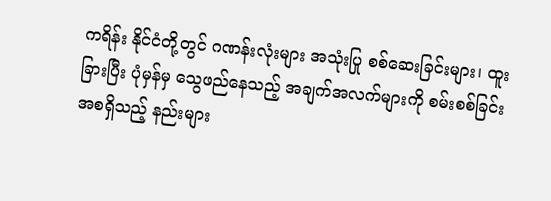ကရိန်း နိုင်ငံတို့တွင် ဂဏန်းလုံးများ အသုံးပြု စစ်ဆေးခြင်းများ၊ ထူးခြားပြီး ပုံမှန်မှ သွေဖည်နေသည့် အချက်အလက်များကို စမ်းစစ်ခြင်း အစရှိသည့် နည်းများ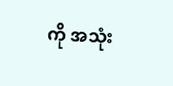ကို အသုံး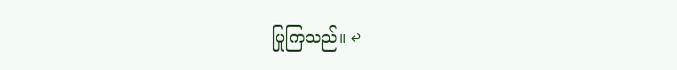ပြုကြသည်။ ↩